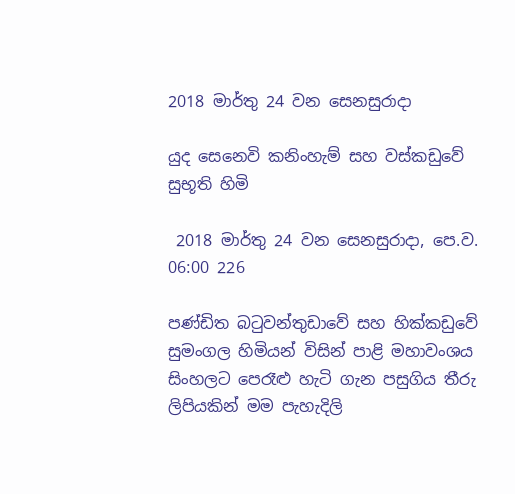2018 මාර්තු 24 වන සෙනසුරාදා

යුද සෙනෙවි කනිංහැම් සහ වස්කඩුවේ සුභූති හිමි

 2018 මාර්තු 24 වන සෙනසුරාදා, පෙ.ව. 06:00 226

පණ්ඩිත බටුවන්තුඩාවේ සහ හික්කඩුවේ සුමංගල හිමියන් විසින් පාළි මහාවංශය සිංහලට පෙරෑළු හැටි ගැන පසුගිය තීරු ලිපියකින් මම පැහැදිලි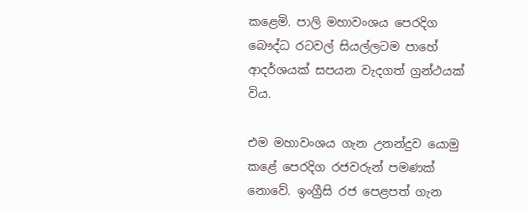කළෙමි. පාලි මහාවංශය පෙරදිග බෞද්ධ රටවල් සියල්ලටම පාහේ ආදර්ශයක් සපයන වැදගත් ග්‍රන්ථයක් විය.

එම මහාවංශය ගැන උනන්දුව යොමු කළේ පෙරදිග රජවරුන් පමණක් නොවේ. ඉංග්‍රීසි රජ පෙළපත් ගැන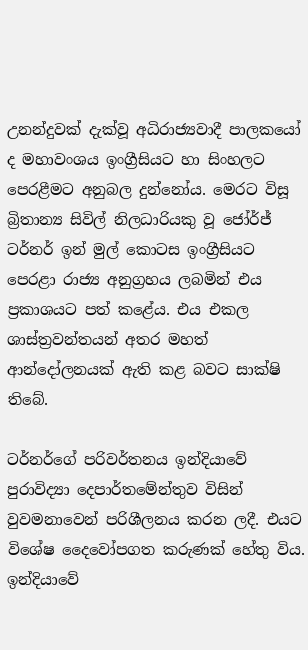උනන්දුවක් දැක්වූ අධිරාජ්‍යවාදී පාලකයෝ ද මහාවංශය ඉංග්‍රීසියට හා සිංහලට පෙරළීමට අනුබල දුන්නෝය. මෙරට විසූ බ්‍රිතාන්‍ය සිවිල් නිලධාරියකු වූ ජෝර්ජ් ටර්නර් ඉන් මුල් කොටස ඉංග්‍රීසියට පෙරළා රාජ්‍ය අනුග්‍රහය ලබමින් එය ප්‍රකාශයට පත් කළේය. එය එකල ශාස්ත්‍රවන්තයන් අතර මහත් ආන්දෝලනයක් ඇති කළ බවට සාක්ෂි තිබේ.

ටර්නර්ගේ පරිවර්තනය ඉන්දියාවේ පුරාවිද්‍යා දෙපාර්තමේන්තුව විසින් වුවමනාවෙන් පරිශීලනය කරන ලදී. එයට විශේෂ දෛවෝපගත කරුණක් හේතු විය.  ඉන්දියාවේ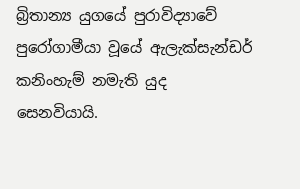බ්‍රිතාන්‍ය යුගයේ පුරාවිද්‍යාවේ පුරෝගාමීයා වූයේ ඇලැක්සැන්ඩර් කනිංහැම් නමැති යුද සෙනවියායි.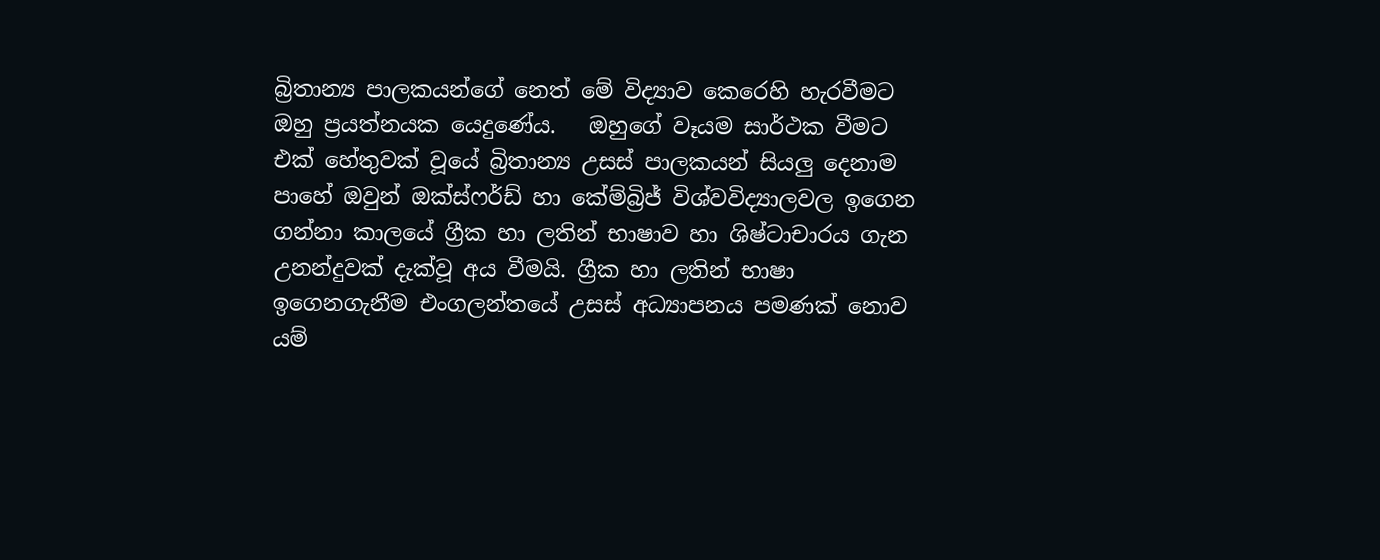බ්‍රිතාන්‍ය පාලකයන්ගේ නෙත් මේ විද්‍යාව කෙරෙහි හැරවීමට ඔහු ප්‍රයත්නයක යෙදුණේය.   ඔහුගේ වෑයම සාර්ථක වීමට එක් හේතුවක් වූයේ බ්‍රිතාන්‍ය උසස් පාලකයන් සියලු දෙනාම පාහේ ඔවුන් ඔක්ස්ෆර්ඩ් හා කේම්බ්‍රිජ් විශ්වවිද්‍යාලවල ඉගෙන ගන්නා කාලයේ ග්‍රීක හා ලතින් භාෂාව හා ශිෂ්ටාචාරය ගැන උනන්දුවක් දැක්වූ අය වීමයි. ග්‍රීක හා ලතින් භාෂා ඉගෙනගැනීම එංගලන්තයේ උසස් අධ්‍යාපනය පමණක් නොව යම්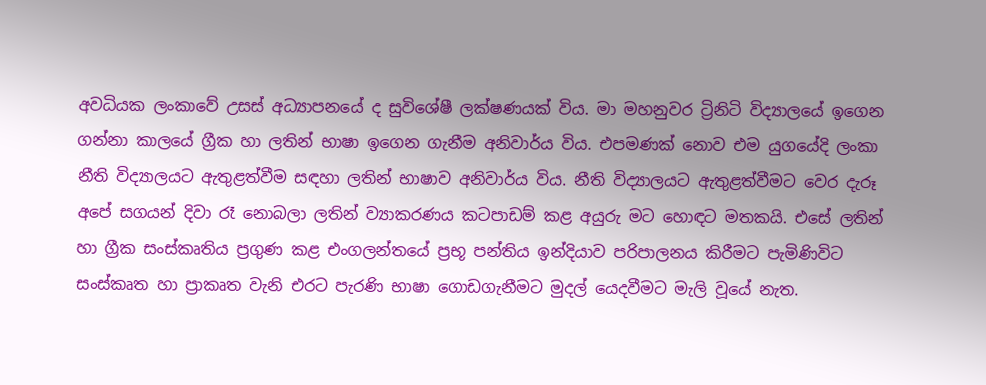අවධියක ලංකාවේ උසස් අධ්‍යාපනයේ ද සුවිශේෂී ලක්ෂණයක් විය. මා මහනුවර ට්‍රිනිටි විද්‍යාලයේ ඉගෙන ගන්නා කාලයේ ග්‍රීක හා ලතින් භාෂා ඉගෙන ගැනීම අනිවාර්ය විය. එපමණක් නොව එම යුගයේදි ලංකා නීති විද්‍යාලයට ඇතුළත්වීම සඳහා ලතින් භාෂාව අනිවාර්ය විය. නීති විද්‍යාලයට ඇතුළත්වීමට වෙර දැරූ අපේ සගයන් දිවා රෑ නොබලා ලතින් ව්‍යාකරණය කටපාඩම් කළ අයුරු මට හොඳට මතකයි. එසේ ලතින් හා ග්‍රීක සංස්කෘතිය ප්‍රගුණ කළ එංගලන්තයේ ප්‍රභූ පන්තිය ඉන්දියාව පරිපාලනය කිරීමට පැමිණිවිට සංස්කෘත හා ප්‍රාකෘත වැනි එරට පැරණි භාෂා ගොඩගැනීමට මුදල් යෙදවීමට මැලි වූයේ නැත.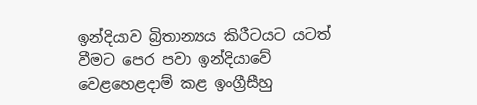ඉන්දියාව බ්‍රිතාන්‍යය කිරීටයට යටත් වීමට පෙර පවා ඉන්දියාවේ වෙළහෙළදාම් කළ ඉංග්‍රීසීහු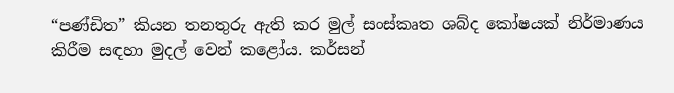“පණ්ඩිත” කියන තනතුරු ඇති කර මුල් සංස්කෘත ශබ්ද කෝෂයක් නිර්මාණය කිරීම සඳහා මුදල් වෙන් කළෝය. කර්සන්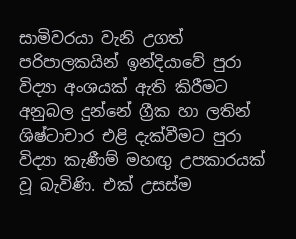සාමිවරයා වැනි උගත් පරිපාලකයින් ඉන්දියාවේ පුරා විද්‍යා අංශයක් ඇති කිරීමට අනුබල දුන්නේ ග්‍රීක හා ලතින් ශිෂ්ටාචාර එළි දැක්වීමට පුරා විද්‍යා කැණීම් මහඟු උපකාරයක් වූ බැවිණි. එක් උසස්ම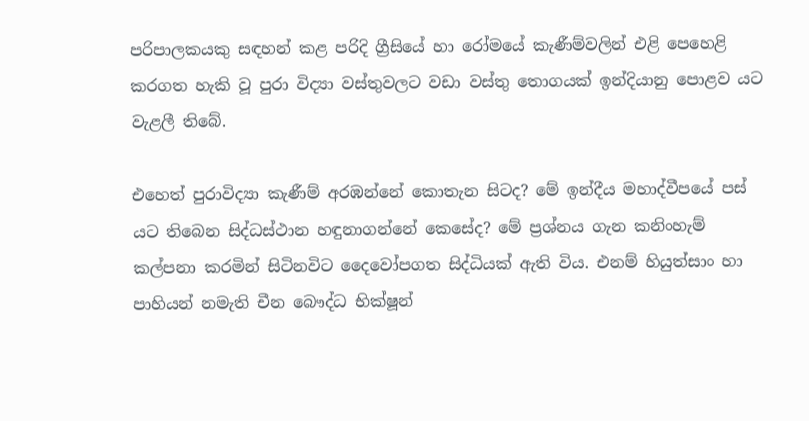පරිපාලකයකු සඳහන් කළ පරිදි ග්‍රීසියේ හා රෝමයේ කැණීම්වලින් එළි පෙහෙළි කරගත හැකි වූ පුරා විද්‍යා වස්තුවලට වඩා වස්තු තොගයක් ඉන්දියානු පොළව යට වැළලී තිබේ.

එහෙත් පුරාවිද්‍යා කැණීම් අරඹන්නේ කොතැන සිටද? මේ ඉන්දීය මහාද්වීපයේ පස් යට තිබෙන සිද්ධස්ථාන හඳුනාගන්නේ කෙසේද? මේ ප්‍රශ්නය ගැන කනිංහැම් කල්පනා කරමින් සිටිනවිට දෛවෝපගත සිද්ධියක් ඇති විය. එනම් හියුත්සාං හා පාහියන් නමැති චීන බෞද්ධ භික්ෂූන්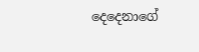දෙදෙනාගේ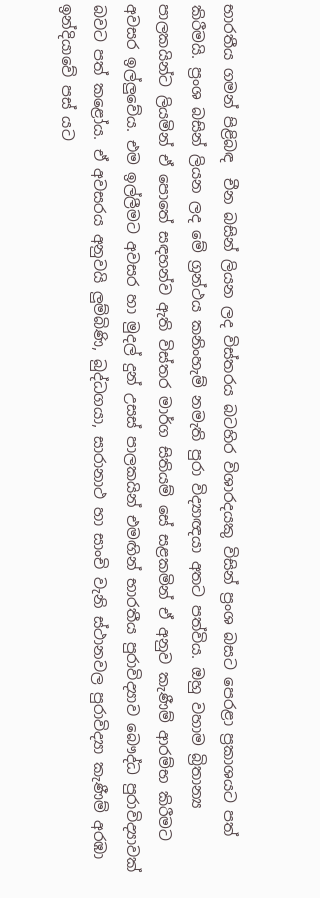භාරතීය ගමන් පිළිබඳ  චීන බසින් ලියන ලද විස්තරය බටහිර විශාරදයකු විසින් ප්‍රංශ බසට පෙරළා ප්‍රකාශයට පත් කිරීමයි. ප්‍රංශ බසින් ලියන ලද මේ ග්‍රන්ථය කනිංහැම් නමැති පුරා විද්‍යාඥයා අතට පත්විය. ඔහු වහාම බ්‍රිතාන්‍ය පාලකයින්ට ලියමින් ඒ පොතේ සඳහන්ව ඇති විස්තර මාර්ග සිතියම් සේ සළකමින් ඒ අනුව කැණීම් ආරම්භ කිරීමට අවසර ඉල්ලුවේය. එම ඉල්ලීමට අවසර හා මුදල් දුන් උසස් පාලකයින් එමඟින් භාරතීය පුරාවිද්‍යාව බෞද්ධ පුරාවිද්‍යාවක් බවට පත් කළෝය. ඒ අවසරය අනුවයි ලුම්බිණි, බුද්ධගයා, සාරානාථ හා සාංචි වැනි ස්ථානවල පුරාවිද්‍යා කැණීම් අරඹා ඉන්දියාවේ පස් යට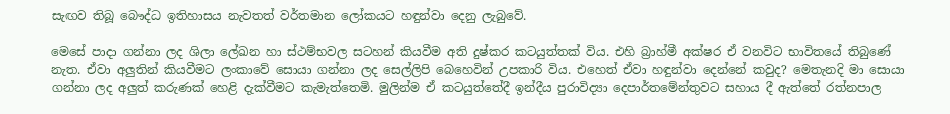සැඟව තිබූ බෞද්ධ ඉතිහාසය නැවතත් වර්තමාන ලෝකයට හඳුන්වා දෙනු ලැබුවේ.

මෙසේ පාදා ගන්නා ලද ශිලා ලේඛන හා ස්ථම්භවල සටහන් කියවීම අති දුෂ්කර කටයුත්තක් විය. එහි බ්‍රාහ්මී අක්ෂර ඒ වනවිට භාවිතයේ තිබුණේ නැත. ඒවා අලුතින් කියවීමට ලංකාවේ සොයා ගන්නා ලද සෙල්ලිපි බෙහෙවින් උපකාරි විය. එහෙත් ඒවා හඳුන්වා දෙන්නේ කවුද? මෙතැනදි මා සොයා ගන්නා ලද අලුත් කරුණක් හෙළි දැක්වීමට කැමැත්තෙමි. මුලින්ම ඒ කටයුත්තේදී ඉන්දීය පුරාවිද්‍යා දෙපාර්තමේන්තුවට සහාය දී ඇත්තේ රත්නපාල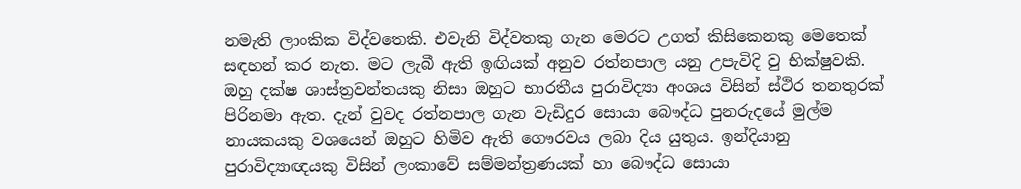නමැති ලාංකික විද්වතෙකි. එවැනි විද්වතකු ගැන මෙරට උගත් කිසිකෙනකු මෙතෙක් සඳහන් කර නැත. මට ලැබී ඇති ඉඟියක් අනුව රත්නපාල යනු උපැවිදි වු භික්ෂුවකි. ඔහු දක්ෂ ශාස්ත්‍රවන්තයකු නිසා ඔහුට භාරතීය පුරාවිද්‍යා අංශය විසින් ස්ථිර තනතුරක් පිරිනමා ඇත. දැන් වුවද රත්නපාල ගැන වැඩිදුර සොයා බෞද්ධ පුනරුදයේ මුල්ම නායකයකු වශයෙන් ඔහුට හිමිව ඇති ගෞරවය ලබා දිය යුතුය. ඉන්දියානු පුරාවිද්‍යාඥයකු විසින් ලංකාවේ සම්මන්ත්‍රණයක් හා බෞද්ධ සොයා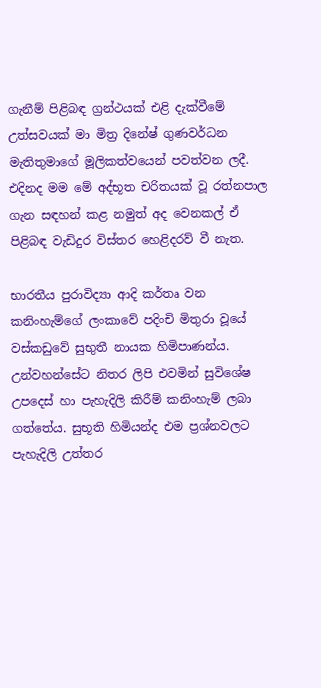ගැනීම් පිළිබඳ ග්‍රන්ථයක් එළි දැක්වීමේ උත්සවයක් මා මිත්‍ර දිනේෂ් ගුණවර්ධන මැතිතුමාගේ මූලිකත්වයෙන් පවත්වන ලදී. එදිනද මම මේ අද්භූත චරිතයක් වූ රත්නපාල ගැන සඳහන් කළ නමුත් අද වෙනකල් ඒ පිළිබඳ වැඩිදුර විස්තර හෙළිදරව් වී නැත.

භාරතීය පුරාවිද්‍යා ආදි කර්තෘ වන කනිංහැම්ගේ ලංකාවේ පදිංචි මිතුරා වූයේ වස්කඩුවේ සුභුතී නායක හිමිපාණන්ය. උන්වහන්සේට නිතර ලිපි එවමින් සුවිශේෂ උපදෙස් හා පැහැදිලි කිරීම් කනිංහැම් ලබා ගත්තේය. සුභූති හිමියන්ද එම ප්‍රශ්නවලට පැහැදිලි උත්තර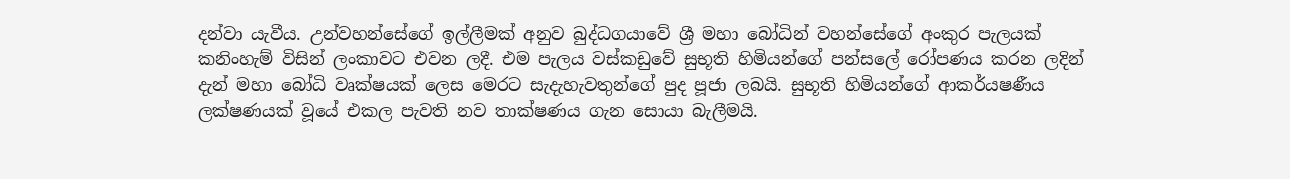දන්වා යැවීය. උන්වහන්සේගේ ඉල්ලීමක් අනුව බුද්ධගයාවේ ශ්‍රී මහා බෝධින් වහන්සේගේ අංකුර පැලයක් කනිංහැම් විසින් ලංකාවට එවන ලදී. එම පැලය වස්කඩුවේ සුභූති හිමියන්ගේ පන්සලේ රෝපණය කරන ලදින් දැන් මහා බෝධි වෘක්ෂයක් ලෙස මෙරට සැදැහැවතුන්ගේ පුද පූජා ලබයි. සුභූති හිමියන්ගේ ආකර්යෂණීය ලක්ෂණයක් වූයේ එකල පැවති නව තාක්ෂණය ගැන සොයා බැලීමයි.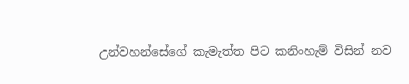උන්වහන්සේගේ කැමැත්ත පිට කනිංහැම් විසින් නව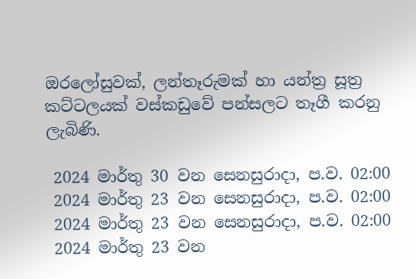ඔරලෝසුවක්, ලන්තෑරුමක් හා යන්ත්‍ර සූත්‍ර කට්ටලයක් වස්කඩුවේ පන්සලට තෑගී කරනු ලැබිණි.

 2024 මාර්තු 30 වන සෙනසුරාදා, ප.ව. 02:00
 2024 මාර්තු 23 වන සෙනසුරාදා, ප.ව. 02:00
 2024 මාර්තු 23 වන සෙනසුරාදා, ප.ව. 02:00
 2024 මාර්තු 23 වන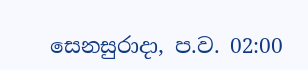සෙනසුරාදා, ප.ව. 02:00